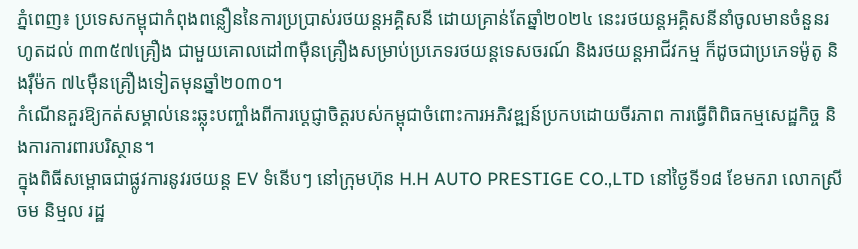ភ្នំពេញ៖ ប្រទេសកម្ពុជាកំពុងពន្លឿននៃការប្រប្រាស់រថយន្តអគ្គិសនី ដោយគ្រាន់តែឆ្នាំ២០២៤ នេះរថយន្តអគ្គិសនីនាំចូលមានចំនួនរហូតដល់ ៣៣៥៧គ្រឿង ជាមួយគោលដៅ៣ម៉ឺនគ្រឿងសម្រាប់ប្រភេទរថយន្ដទេសចរណ៍ និងរថយន្ដអាជីវកម្ម ក៏ដូចជាប្រភេទម៉ូតូ និងរ៉ឺម៉ក ៧៤ម៉ឺនគ្រឿងទៀតមុនឆ្នាំ២០៣០។
កំណើនគួរឱ្យកត់សម្គាល់នេះឆ្លុះបញ្ចាំងពីការប្តេជ្ញាចិត្តរបស់កម្ពុជាចំពោះការអភិវឌ្ឍន៍ប្រកបដោយចីរភាព ការធ្វើពិពិធកម្មសេដ្ឋកិច្ច និងការការពារបរិស្ថាន។
ក្នុងពិធីសម្ពោធជាផ្លូវការនូវរថយន្ត EV ទំនើបៗ នៅក្រុមហ៊ុន H.H AUTO PRESTIGE CO.,LTD នៅថ្ងៃទី១៨ ខែមករា លោកស្រី ចម និម្មល រដ្ឋ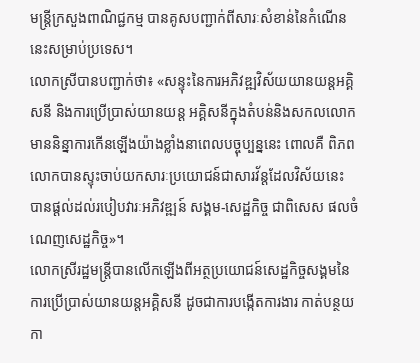មន្ត្រីក្រសួងពាណិជ្ជកម្ម បានគូសបញ្ជាក់ពីសារៈសំខាន់នៃកំណើននេះសម្រាប់ប្រទេស។
លោកស្រីបានបញ្ជាក់ថា៖ «សន្ទុះនៃការអភិវឌ្ឍវិស័យយានយន្តអគ្គិសនី និងការប្រើប្រាស់យានយន្ត អគ្គិសនីក្នុងតំបន់និងសកលលោក មាននិន្នាការកើនឡើងយ៉ាងខ្លាំងនាពេលបច្ចុប្បន្ននេះ ពោលគឺ ពិភពលោកបានស្ទុះចាប់យកសារៈប្រយោជន៍ជាសារវ័ន្តដែលវិស័យនេះ បានផ្តល់ដល់របៀបវារៈអភិវឌ្ឍន៍ សង្គម-សេដ្ឋកិច្ច ជាពិសេស ផលចំណេញសេដ្ឋកិច្ច»។
លោកស្រីរដ្ឋមន្ត្រីបានលើកឡើងពីអត្ថប្រយោជន៍សេដ្ឋកិច្ចសង្គមនៃការប្រើប្រាស់យានយន្ដអគ្គិសនី ដូចជាការបង្កើតការងារ កាត់បន្ថយកា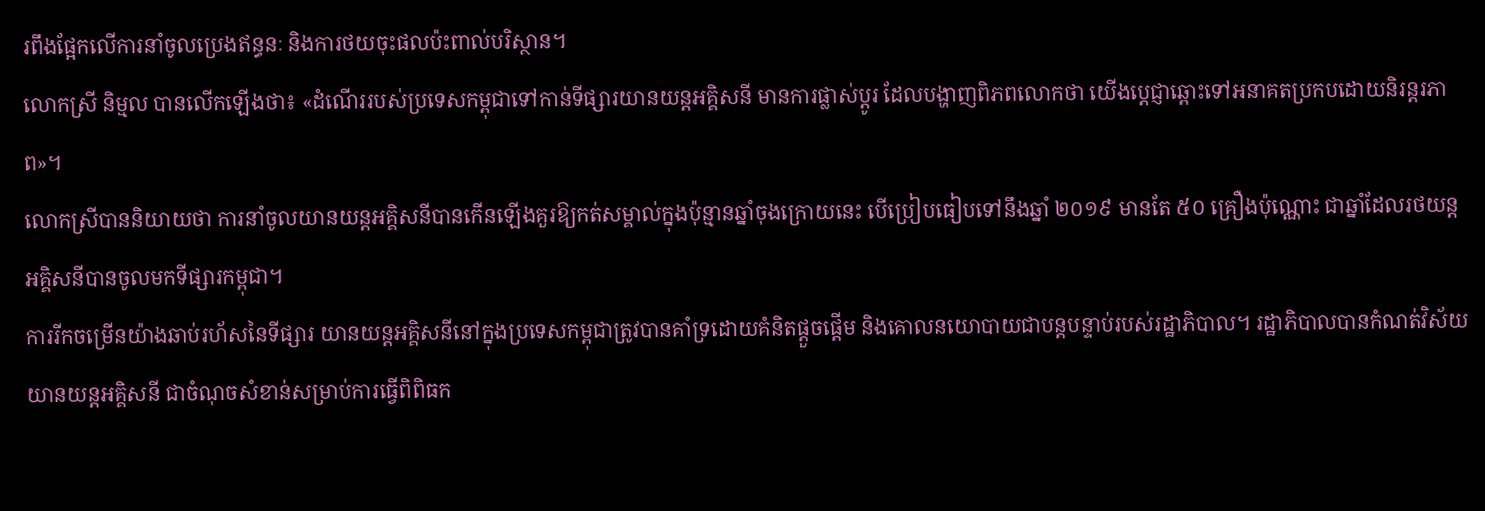រពឹងផ្អែកលើការនាំចូលប្រេងឥន្ធនៈ និងការថយចុះផលប៉ះពាល់បរិស្ថាន។
លោកស្រី និម្មល បានលើកឡើងថា៖ «ដំណើររបស់ប្រទេសកម្ពុជាទៅកាន់ទីផ្សារយានយន្តអគ្គិសនី មានការផ្លាស់ប្តូរ ដែលបង្ហាញពិភពលោកថា យើងប្តេជ្ញាឆ្ពោះទៅអនាគតប្រកបដោយនិរន្តរភាព»។
លោកស្រីបាននិយាយថា ការនាំចូលយានយន្តអគ្គិសនីបានកើនឡើងគួរឱ្យកត់សម្គាល់ក្នុងប៉ុន្មានឆ្នាំចុងក្រោយនេះ បើប្រៀបធៀបទៅនឹងឆ្នាំ ២០១៩ មានតែ ៥០ គ្រឿងប៉ុណ្ណោះ ជាឆ្នាំដែលរថយន្តអគ្គិសនីបានចូលមកទីផ្សារកម្ពុជា។
ការរីកចម្រើនយ៉ាងឆាប់រហ័សនៃទីផ្សារ យានយន្តអគ្គិសនីនៅក្នុងប្រទេសកម្ពុជាត្រូវបានគាំទ្រដោយគំនិតផ្តួចផ្តើម និងគោលនយោបាយជាបន្តបន្ទាប់របស់រដ្ឋាភិបាល។ រដ្ឋាភិបាលបានកំណត់វិស័យយានយន្តអគ្គិសនី ជាចំណុចសំខាន់សម្រាប់ការធ្វើពិពិធក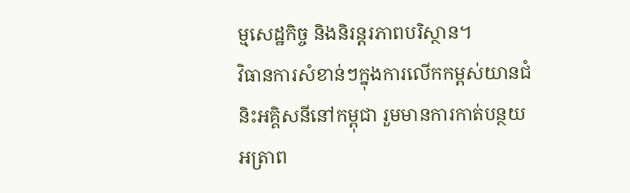ម្មសេដ្ឋកិច្ច និងនិរន្តរភាពបរិស្ថាន។
វិធានការសំខាន់ៗក្នុងការលើកកម្ពស់យានជំនិះអគ្គិសនីនៅកម្ពុជា រួមមានការកាត់បន្ថយអត្រាព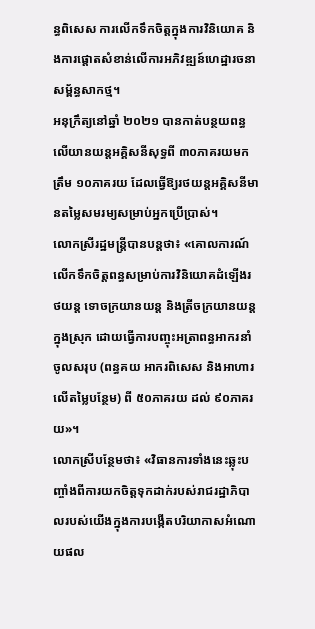ន្ធពិសេស ការលើកទឹកចិត្តក្នុងការវិនិយោគ និងការផ្តោតសំខាន់លើការអភិវឌ្ឍន៍ហេដ្ឋារចនាសម្ព័ន្ធសាកថ្ម។
អនុក្រឹត្យនៅឆ្នាំ ២០២១ បានកាត់បន្ថយពន្ធលើយានយន្តអគ្គិសនីសុទ្ធពី ៣០ភាគរយមកត្រឹម ១០ភាគរយ ដែលធ្វើឱ្យរថយន្តអគ្គិសនីមានតម្លៃសមរម្យសម្រាប់អ្នកប្រើប្រាស់។
លោកស្រីរដ្ឋមន្ត្រីបានបន្ដថា៖ «គោលការណ៍លើកទឹកចិត្តពន្ធសម្រាប់ការវិនិយោគដំឡើងរថយន្ត ទោចក្រយានយន្ត និងត្រីចក្រយានយន្តក្នុងស្រុក ដោយធ្វើការបញ្ចុះអត្រាពន្ធអាករនាំចូលសរុប (ពន្ធគយ អាករពិសេស និងអាហារលើតម្លៃបន្ថែម) ពី ៥០ភាគរយ ដល់ ៩០ភាគរយ»។
លោកស្រីបន្ថែមថា៖ «វិធានការទាំងនេះឆ្លុះបញ្ចាំងពីការយកចិត្តទុកដាក់របស់រាជរដ្ឋាភិបាលរបស់យើងក្នុងការបង្កើតបរិយាកាសអំណោយផល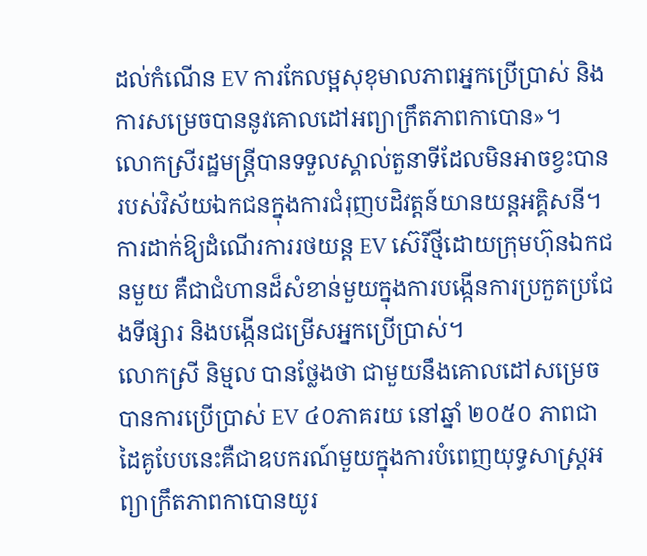ដល់កំណើន EV ការកែលម្អសុខុមាលភាពអ្នកប្រើប្រាស់ និងការសម្រេចបាននូវគោលដៅអព្យាក្រឹតភាពកាបោន»។
លោកស្រីរដ្ឋមន្ត្រីបានទទួលស្គាល់តួនាទីដែលមិនអាចខ្វះបានរបស់វិស័យឯកជនក្នុងការជំរុញបដិវត្តន៍យានយន្ដអគ្គិសនី។
ការដាក់ឱ្យដំណើរការរថយន្ត EV ស៊េរីថ្មីដោយក្រុមហ៊ុនឯកជនមួយ គឺជាជំហានដ៏សំខាន់មួយក្នុងការបង្កើនការប្រកួតប្រជែងទីផ្សារ និងបង្កើនជម្រើសអ្នកប្រើប្រាស់។
លោកស្រី និម្មល បានថ្លែងថា ជាមួយនឹងគោលដៅសម្រេចបានការប្រើប្រាស់ EV ៤០ភាគរយ នៅឆ្នាំ ២០៥០ ភាពជាដៃគូបែបនេះគឺជាឧបករណ៍មួយក្នុងការបំពេញយុទ្ធសាស្ត្រអព្យាក្រឹតភាពកាបោនយូរ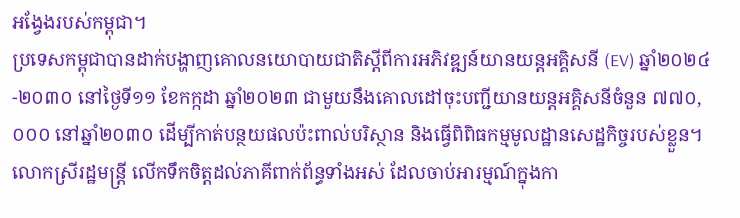អង្វែងរបស់កម្ពុជា។
ប្រទេសកម្ពុជាបានដាក់បង្ហាញគោលនយោបាយជាតិស្តីពីការអភិវឌ្ឍន៍យានយន្តអគ្គិសនី (EV) ឆ្នាំ២០២៤-២០៣០ នៅថ្ងៃទី១១ ខែកក្កដា ឆ្នាំ២០២៣ ជាមួយនឹងគោលដៅចុះបញ្ជីយានយន្ដអគ្គិសនីចំនួន ៧៧០,០០០ នៅឆ្នាំ២០៣០ ដើម្បីកាត់បន្ថយផលប៉ះពាល់បរិស្ថាន និងធ្វើពិពិធកម្មមូលដ្ឋានសេដ្ឋកិច្ចរបស់ខ្លួន។
លោកស្រីរដ្ឋមន្ត្រី លើកទឹកចិត្តដល់ភាគីពាក់ព័ន្ធទាំងអស់ ដែលចាប់អារម្មណ៍ក្នុងកា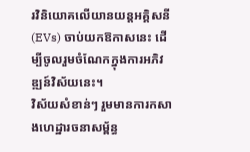រវិនិយោគលើយានយន្តអគ្គិសនី (EVs) ចាប់យកឱកាសនេះ ដើម្បីចូលរួមចំណែកក្នុងការអភិវឌ្ឍន៍វិស័យនេះ។
វិស័យសំខាន់ៗ រួមមានការកសាងហេដ្ឋារចនាសម្ព័ន្ធ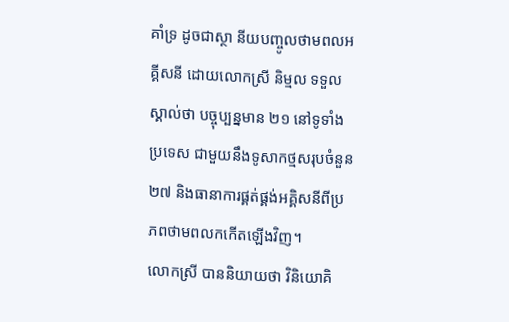គាំទ្រ ដូចជាស្ថា នីយបញ្ចូលថាមពលអគ្គីសនី ដោយលោកស្រី និម្មល ទទួលស្គាល់ថា បច្ចុប្បន្នមាន ២១ នៅទូទាំងប្រទេស ជាមួយនឹងទូសាកថ្មសរុបចំនួន ២៧ និងធានាការផ្គត់ផ្គង់អគ្គិសនីពីប្រភពថាមពលកកើតឡើងវិញ។
លោកស្រី បាននិយាយថា វិនិយោគិ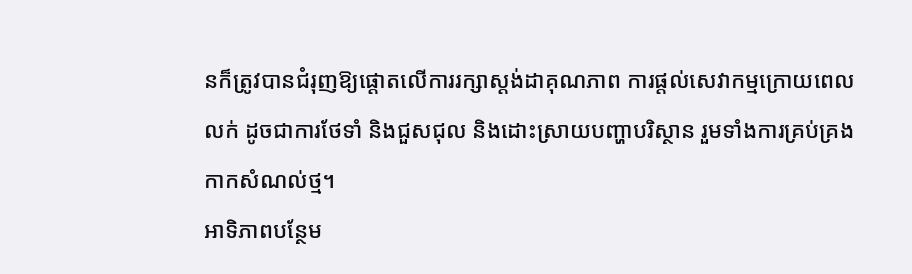នក៏ត្រូវបានជំរុញឱ្យផ្តោតលើការរក្សាស្តង់ដាគុណភាព ការផ្តល់សេវាកម្មក្រោយពេលលក់ ដូចជាការថែទាំ និងជួសជុល និងដោះស្រាយបញ្ហាបរិស្ថាន រួមទាំងការគ្រប់គ្រងកាកសំណល់ថ្ម។
អាទិភាពបន្ថែម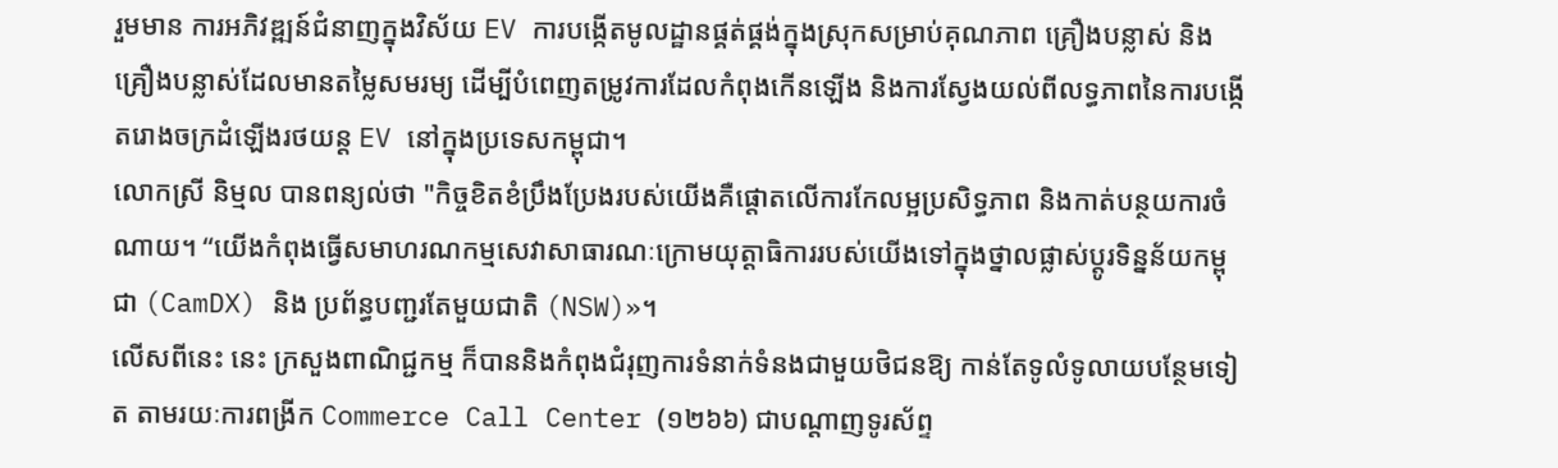រួមមាន ការអភិវឌ្ឍន៍ជំនាញក្នុងវិស័យ EV ការបង្កើតមូលដ្ឋានផ្គត់ផ្គង់ក្នុងស្រុកសម្រាប់គុណភាព គ្រឿងបន្លាស់ និងគ្រឿងបន្លាស់ដែលមានតម្លៃសមរម្យ ដើម្បីបំពេញតម្រូវការដែលកំពុងកើនឡើង និងការស្វែងយល់ពីលទ្ធភាពនៃការបង្កើតរោងចក្រដំឡើងរថយន្ត EV នៅក្នុងប្រទេសកម្ពុជា។
លោកស្រី និម្មល បានពន្យល់ថា "កិច្ចខិតខំប្រឹងប្រែងរបស់យើងគឺផ្តោតលើការកែលម្អប្រសិទ្ធភាព និងកាត់បន្ថយការចំណាយ។ “យើងកំពុងធ្វើសមាហរណកម្មសេវាសាធារណៈក្រោមយុត្តាធិការរបស់យើងទៅក្នុងថ្នាលផ្លាស់ប្តូរទិន្នន័យកម្ពុជា (CamDX) និង ប្រព័ន្ធបញ្ជរតែមួយជាតិ (NSW)»។
លើសពីនេះ នេះ ក្រសួងពាណិជ្ជកម្ម ក៏បាននិងកំពុងជំរុញការទំនាក់ទំនងជាមួយថិជនឱ្យ កាន់តែទូលំទូលាយបន្ថែមទៀត តាមរយៈការពង្រីក Commerce Call Center (១២៦៦) ជាបណ្តាញទូរស័ព្ទ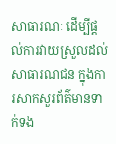សាធារណៈ ដើម្បីផ្តល់ការវាយស្រួលដល់សាធារណជន ក្នុងការសាកសួរព័ត៌មានទាក់ទង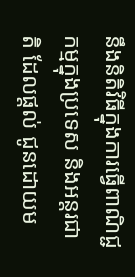នឹងនិតិវិធីក្នុងការធ្វើពាណិជ្ជកម្មក្នុងប្រទេស និងអន្តរជាតិ ដែលផ្តល់ ជូនដោយម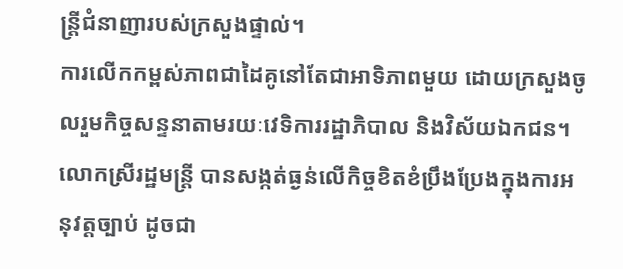ន្ត្រីជំនាញារបស់ក្រសួងផ្ទាល់។
ការលើកកម្ពស់ភាពជាដៃគូនៅតែជាអាទិភាពមួយ ដោយក្រសួងចូលរួមកិច្ចសន្ទនាតាមរយៈវេទិការរដ្ឋាភិបាល និងវិស័យឯកជន។
លោកស្រីរដ្ឋមន្ដ្រី បានសង្កត់ធ្ងន់លើកិច្ចខិតខំប្រឹងប្រែងក្នុងការអនុវត្តច្បាប់ ដូចជា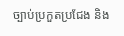ច្បាប់ប្រកួតប្រជែង និង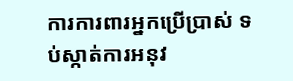ការការពារអ្នកប្រើប្រាស់ ទប់ស្កាត់ការអនុវ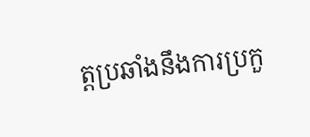ត្តប្រឆាំងនឹងការប្រកួ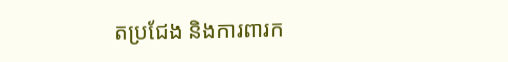តប្រជែង និងការពារក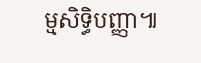ម្មសិទ្ធិបញ្ញា៕